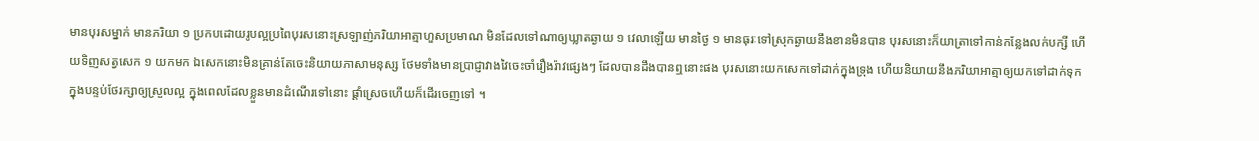មានបុរសម្នាក់ មានភរិយា ១ ប្រកបដោយរូបល្អប្រពៃបុរសនោះស្រឡាញ់ភរិយាអាត្មាហួសប្រមាណ មិនដែលទៅណាឲ្យឃ្លាតឆ្ងាយ ១ វេលាឡើយ មានថ្ងៃ ១ មានធុរៈទៅស្រុកឆ្ងាយនឹងខានមិនបាន បុរសនោះក៏យាត្រាទៅកាន់កន្លែងលក់បក្សី ហើយទិញសត្វសេក ១ យកមក ឯសេកនោះមិនគ្រាន់តែចេះនិយាយភាសាមនុស្ស ថែមទាំងមានប្រាជ្ញាវាងវៃចេះចាំរឿងរ៉ាវផ្សេងៗ ដែលបានដឹងបានឮនោះផង បុរសនោះយកសេកទៅដាក់ក្នុងទ្រុង ហើយនិយាយនឹងភរិយាអាត្មាឲ្យយកទៅដាក់ទុកក្នុងបន្ទប់ថែរក្សាឲ្យស្រួលល្អ ក្នុងពេលដែលខ្លួនមានដំណើរទៅនោះ ផ្ដាំស្រេចហើយក៏ដើរចេញទៅ ។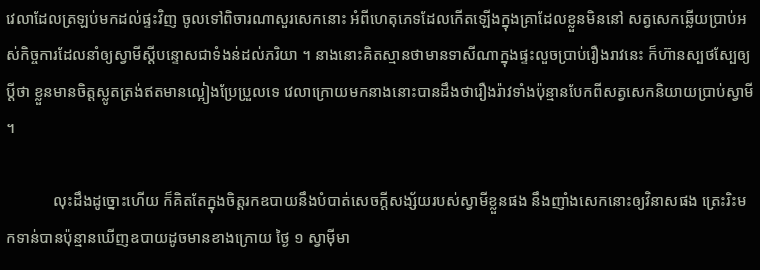វេលាដែលត្រឡប់មកដល់ផ្ទះវិញ ចូលទៅពិចារណាសួរសេកនោះ អំពីហេតុភេទដែលកើតឡើងក្នុងគ្រាដែលខ្លួនមិននៅ សត្វសេកឆ្លើយប្រាប់អស់កិច្ចការដែលនាំឲ្យស្វាមីស្ដីបន្ទោសជាទំងន់ដល់ភរិយា ។ នាងនោះគិតស្មានថាមានទាសីណាក្នុងផ្ទះលួចប្រាប់រឿងរាវនេះ ក៏ហ៊ានស្បថស្បែឲ្យប្ដីថា ខ្លួនមានចិត្តស្លូតត្រង់ឥតមានល្អៀងប្រែប្រួលទេ វេលាក្រោយមកនាងនោះបានដឹងថារឿងរ៉ាវទាំងប៉ុន្មានបែកពីសត្វសេកនិយាយប្រាប់ស្វាមី ។

            លុះដឹងដូច្នោះហើយ ក៏គិតតែក្នុងចិត្តរកឧបាយនឹងបំបាត់សេចក្ដីសង្ស័យរបស់ស្វាមីខ្លួនផង នឹងញាំងសេកនោះឲ្យវិនាសផង ត្រេះរិះមកទាន់បានប៉ុន្មានឃើញឧបាយដូចមានខាងក្រោយ ថ្ងៃ ១ ស្វាម៉ីមា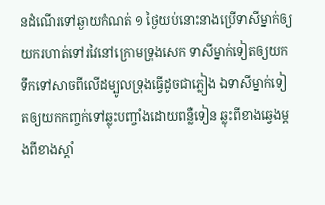នដំណើរទៅឆ្ងាយកំណត់ ១ ថ្ងៃយប់នោះនាងប្រើទាសីម្នាក់ឲ្យយករហាត់ទៅរវៃនៅក្រោមទ្រុងសេក ទាសីម្នាក់ទៀតឲ្យយកទឹកទៅសាចពីលើដម្បូលទ្រុងធ្វើដូចជាភ្លៀង ឯទាសីម្នាក់ទៀតឲ្យយកកញ្ចក់ទៅឆ្លុះបញ្ចាំងដោយពន្លឺទៀន ឆ្លុះពីខាងឆ្វេងម្ដងពីខាងស្ដាំ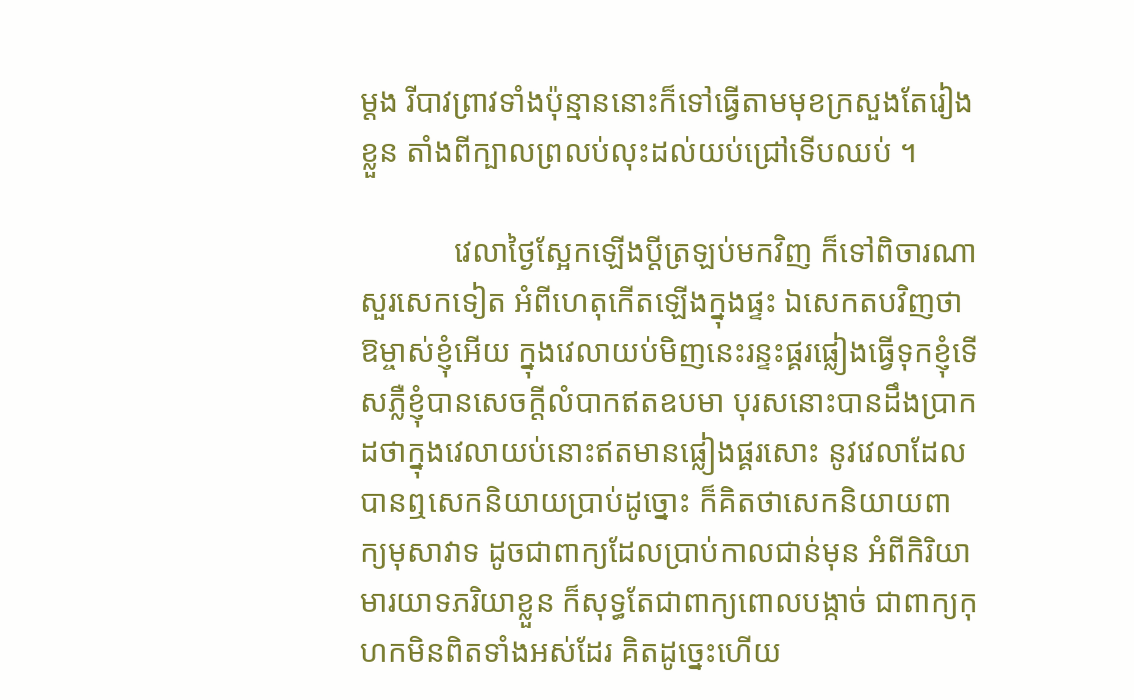ម្ដង រីបាវព្រាវទាំងប៉ុន្មាននោះក៏ទៅធ្វើតាមមុខក្រសួងតែរៀងខ្លួន តាំងពីក្បាលព្រលប់លុះដល់យប់ជ្រៅទើបឈប់ ។

            វេលាថ្ងៃស្អែកឡើងប្ដីត្រឡប់មកវិញ ក៏ទៅពិចារណាសួរសេកទៀត អំពីហេតុកើតឡើងក្នុងផ្ទះ ឯសេកតបវិញថា ឱម្ចាស់ខ្ញុំអើយ ក្នុងវេលាយប់មិញនេះរន្ទះផ្គរផ្លៀងធ្វើទុកខ្ញុំទើសភ្លឺខ្ញុំបានសេចក្ដីលំបាកឥតឧបមា បុរសនោះបានដឹងប្រាកដថាក្នុងវេលាយប់នោះឥតមានផ្លៀងផ្គរសោះ នូវវេលាដែលបានឮសេកនិយាយប្រាប់ដូច្នោះ ក៏គិតថាសេកនិយាយពាក្យមុសាវាទ ដូចជាពាក្យដែលប្រាប់កាលជាន់មុន អំពីកិរិយាមារយាទភរិយាខ្លួន ក៏សុទ្ធតែជាពាក្យពោលបង្កាច់ ជាពាក្យកុហកមិនពិតទាំងអស់ដែរ គិតដូច្នេះហើយ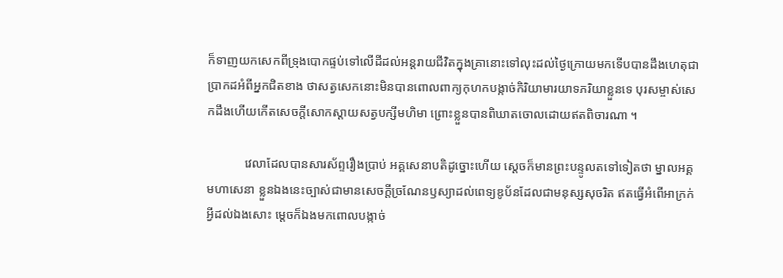ក៏ទាញយកសេកពីទ្រុងបោកផ្ទប់ទៅលើដីដល់អន្តរាយជីវិតក្នុងគ្រានោះទៅលុះដល់ថ្ងៃក្រោយមកទើបបានដឹងហេតុជាប្រាកដអំពីអ្នកជិតខាង ថាសត្វសេកនោះមិនបានពោលពាក្យកុហកបង្កាច់កិរិយាមារយាទភរិយាខ្លួនទេ បុរសម្ចាស់សេកដឹងហើយកើតសេចក្ដីសោកស្ដាយសត្វបក្សីមហិមា ព្រោះខ្លួនបានពិឃាតចោលដោយឥតពិចារណា ។

            វេលាដែលបានសារស័ព្ទរឿងប្រាប់ អគ្គសេនាបតិដូច្នោះហើយ ស្ដេចក៏មានព្រះបន្ទូលតទៅទៀតថា ម្នាលអគ្គមហាសេនា ខ្លួនឯងនេះច្បាស់ជាមានសេចក្ដីច្រណែនឫស្យាដល់ពេទ្យឌូប័នដែលជាមនុស្សសុចរិត ឥតធ្វើអំពើអាក្រក់អ្វីដល់ឯងសោះ ម្ដេចក៏ឯងមកពោលបង្កាច់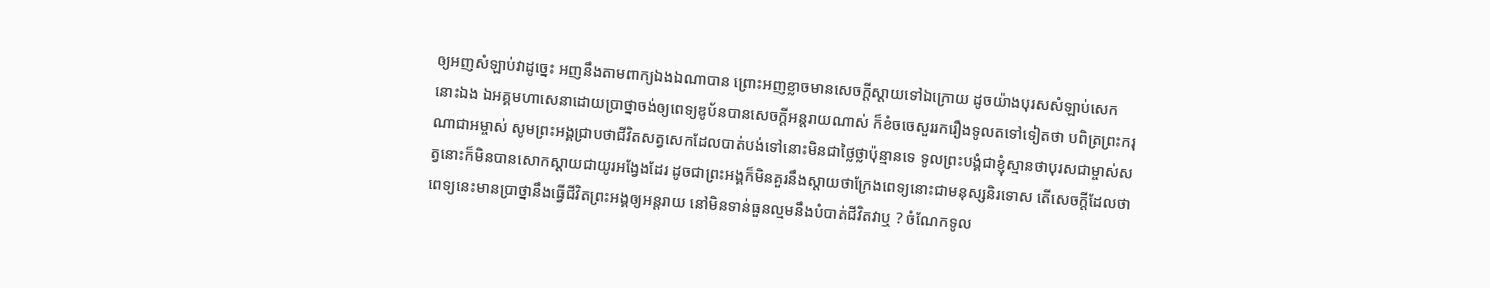ឲ្យអញសំឡាប់វាដូច្នេះ អញនឹងតាមពាក្យឯងឯណាបាន ព្រោះអញខ្លាចមានសេចក្ដីស្ដាយទៅឯក្រោយ ដូចយ៉ាងបុរសសំឡាប់សេកនោះឯង ឯអគ្គមហាសេនាដោយប្រាថ្នាចង់ឲ្យពេទ្យឌូប័នបានសេចក្ដីអន្តរាយណាស់ ក៏ខំចចេសួររករឿងទូលតទៅទៀតថា បពិត្រព្រះករុណាជាអម្ចាស់ សូមព្រះអង្គជ្រាបថាជីវិតសត្វសេកដែលបាត់បង់ទៅនោះមិនជាថ្លៃថ្លាប៉ុន្មានទេ ទូលព្រះបង្គំជាខ្ញុំស្មានថាបុរសជាម្ចាស់សត្វនោះក៏មិនបានសោកស្ដាយជាយូរអង្វែងដែរ ដូចជាព្រះអង្គក៏មិនគួរនឹងស្ដាយថាក្រែងពេទ្យនោះជាមនុស្សនិរទោស តើសេចក្ដីដែលថាពេទ្យនេះមានប្រាថ្នានឹងធ្វើជីវិតព្រះអង្គឲ្យអន្តរាយ នៅមិនទាន់ធួនល្មមនឹងបំបាត់ជីវិតវាឬ ? ចំណែកទូល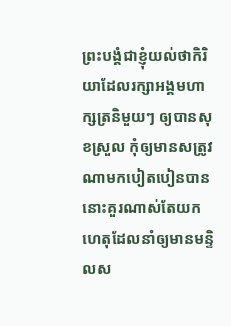ព្រះបង្គំជាខ្ញុំយល់ថាកិរិយាដែលរក្សាអង្គមហាក្សត្រនិមួយៗ ឲ្យបានសុខស្រួល កុំឲ្យមានសត្រូវណាមកបៀតបៀនបាន នោះគួរណាស់តែយកហេតុដែលនាំឲ្យមានមន្ទិលស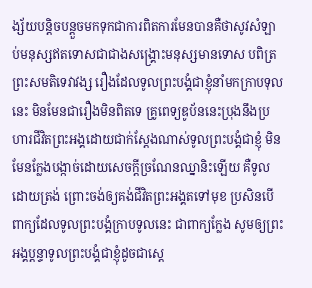ង្ស័យបន្តិចបន្តួចមកទុកជាការពិតការមែនបានគឺថាសូវសំឡាប់មនុស្សឥតទោសជាជាងសង្រ្គោះមនុស្សមានទោស បពិត្រព្រះសមតិទេវាវង្ស រឿងដែលទូលព្រះបង្គំជាខ្ញុំនាំមកក្រាបទុលនេះ មិនមែនជារឿងមិនពិតទេ គ្រូពេទ្យឌូប័ននេះប្រុងនឹងប្រហារជីវិតព្រះអង្គដោយជាក់ស្ដែងណាស់ទូលព្រះបង្គំជាខ្ញុំ មិនមែនក្លែងបង្កាច់ដោយសេចក្ដីច្រណែនឈ្នានិះឡើយ គឺទូលដោយត្រង់ ព្រោះចង់ឲ្យគង់ជីវិតព្រះអង្គតទៅមុខ ប្រសិនបើពាក្យដែលទូលព្រះបង្គំក្រាបទូលនេះ ជាពាក្យក្លែង សូមឲ្យព្រះអង្គប្តន្ទាទូលព្រះបង្គំជាខ្ញុំដូចជាស្ដេ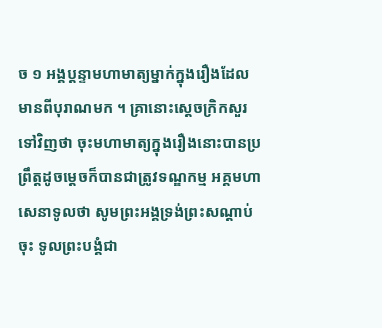ច ១ អង្គប្តន្ទាមហាមាត្យម្នាក់ក្នុងរឿងដែលមានពីបុរាណមក ។ គ្រានោះស្ដេចក្រិកសួរទៅវិញថា ចុះមហាមាត្យក្នុងរឿងនោះបានប្រព្រឹត្តដូចម្ដេចក៏បានជាត្រូវទណ្ឌកម្ម អគ្គមហាសេនាទូលថា សូមព្រះអង្គទ្រង់ព្រះសណ្ដាប់ចុះ ទូលព្រះបង្គំជា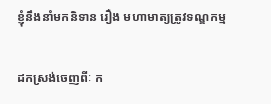ខ្ញុំនឹងនាំមកនិទាន រឿង មហាមាត្យត្រូវទណ្ឌកម្ម

ដកស្រង់ចេញពីៈ ក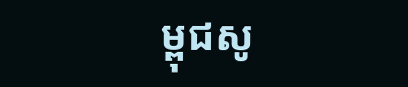ម្ពុជសូ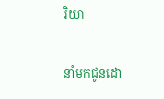រិយា

នាំមកជូនដោ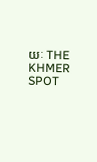យៈ THE KHMER SPOT